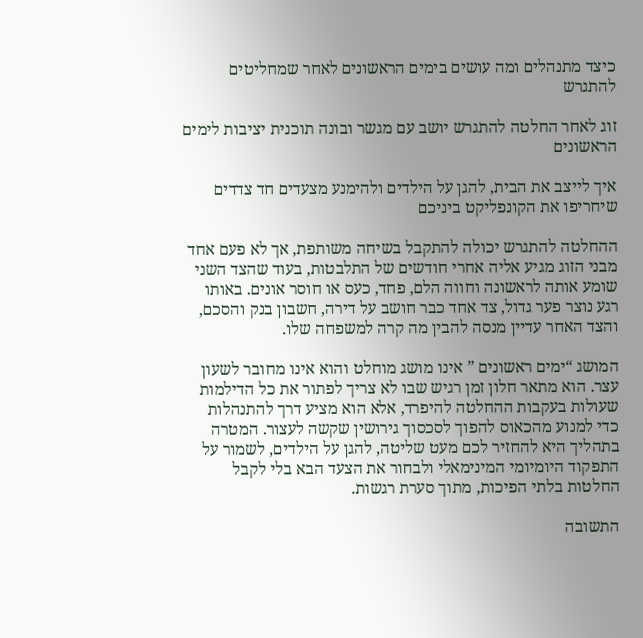כיצד מתנהלים ומה עושים בימים הראשונים לאחר שמחליטים להתגרש

זוג לאחר החלטה להתגרש יושב עם מגשר ובונה תוכנית יציבות לימים הראשונים

איך לייצב את הבית, להגן על הילדים ולהימנע מצעדים חד צדדים שיחריפו את הקונפליקט ביניכם

ההחלטה להתגרש יכולה להתקבל בשיחה משותפת, אך לא פעם אחד מבני הזוג מגיע אליה אחרי חודשים של התלבטות, בעוד שהצד השני שומע אותה לראשונה וחווה הלם, פחד, כעס או חוסר אונים. באותו רגע נוצר פער גדול, צד אחד כבר חושב על דירה, חשבון בנק והסכם, והצד האחר עדיין מנסה להבין מה קרה למשפחה שלו.

המושג “ימים ראשונים ” אינו מושג מוחלט והוא אינו מחובר לשעון עצר. הוא מתאר חלון זמן רגיש שבו לא צריך לפתור את כל הדילמות שעולות בעקבות ההחלטה להיפרד, אלא הוא מציע דרך להתנהלות כדי למנוע מהכאוס להפוך לסכסוך גירושין שקשה לעצור. המטרה בתהליך היא להחזיר לכם מעט שליטה, להגן על הילדים, לשמור על התפקוד היומיומי המינימאלי ולבחור את הצעד הבא בלי לקבל החלטות בלתי הפיכות, מתוך סערת רגשות.

התשובה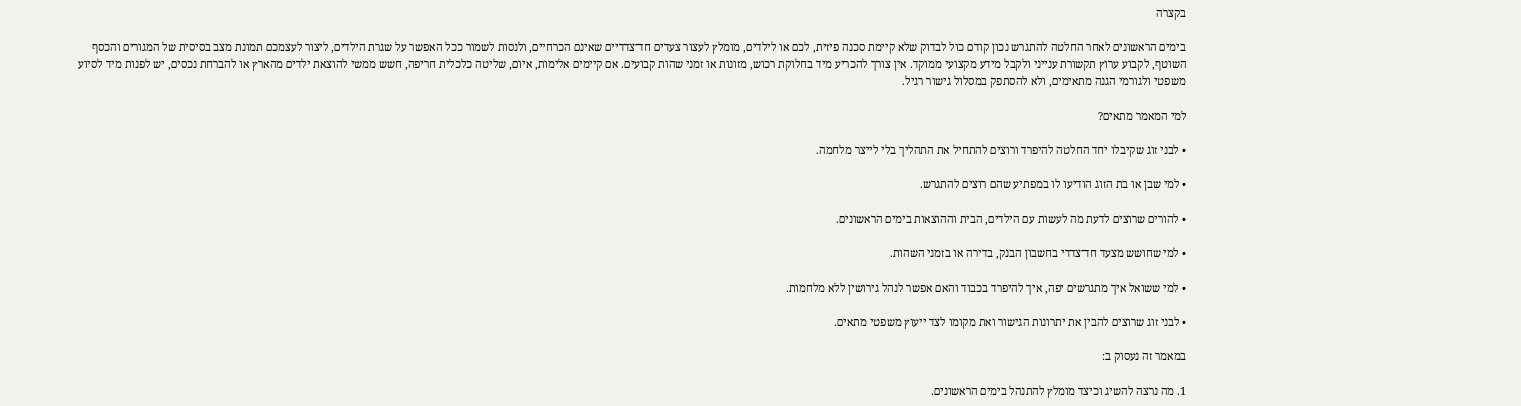בקצרה

בימים הראשונים לאחר החלטה להתגרש נכון קודם כול לבדוק שלא קיימת סכנה פיזית, לכם או לילדים, מומלץ לעצור צעדים חד־צדדיים שאינם הכרחיים, ולנסות לשמור ככל האפשר על שגרת הילדים, ליצור לעצמכם תמונת מצב בסיסית של המגורים והכסף השוטף, לקבוע ערוץ תקשורת ענייני ולקבל מידע מקצועי ממוקד. אין צורך להכריע מיד בחלוקת רכוש, מזונות או זמני שהות קבועים. אם קיימים אלימות, איום, שליטה כלכלית חריפה, חשש ממשי להוצאת ילדים מהארץ או להברחת נכסים, יש לפנות מיד לסיוע משפטי ולגורמי הגנה מתאימים, ולא להסתפק במסלול גישור רגיל.

למי המאמר מתאים?

• לבני זוג שקיבלו יחד החלטה להיפרד ורוצים להתחיל את התהליך בלי לייצר מלחמה.

• למי שבן או בת הזוג הודיעו לו במפתיע שהם רוצים להתגרש.

• להורים שרוצים לדעת מה לעשות עם הילדים, הבית וההוצאות בימים הראשונים.

• למי שחושש מצעד חד־צדדי בחשבון הבנק, בדירה או בזמני השהות.

• למי ששואל איך מתגרשים יפה, איך להיפרד בכבוד והאם אפשר לנהל גירושין ללא מלחמות.

• לבני זוג שרוצים להבין את יתרונות הגישור ואת מקומו לצד ייעוץ משפטי מתאים.

במאמר זה נעסוק ב:

1. מה נרצה להשיג וכיצד מומלץ להתנהל בימים הראשונים.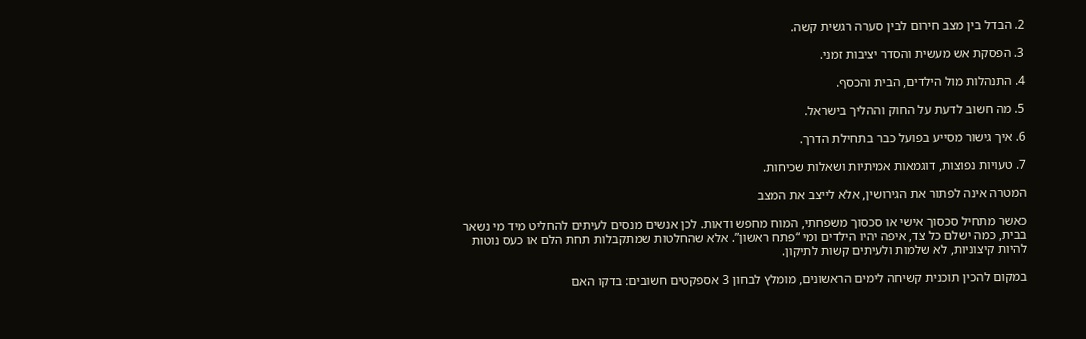2. הבדל בין מצב חירום לבין סערה רגשית קשה.

3. הפסקת אש מעשית והסדר יציבות זמני.

4. התנהלות מול הילדים, הבית והכסף.

5. מה חשוב לדעת על החוק וההליך בישראל.

6. איך גישור מסייע בפועל כבר בתחילת הדרך.

7. טעויות נפוצות, דוגמאות אמיתיות ושאלות שכיחות.

המטרה אינה לפתור את הגירושין, אלא לייצב את המצב

כאשר מתחיל סכסוך אישי או סכסוך משפחתי, המוח מחפש ודאות. לכן אנשים מנסים לעיתים להחליט מיד מי נשאר בבית, כמה ישלם כל צד, איפה יהיו הילדים ומי “פתח ראשון”. אלא שהחלטות שמתקבלות תחת הלם או כעס נוטות להיות קיצוניות, לא שלמות ולעיתים קשות לתיקון.

במקום להכין תוכנית קשיחה לימים הראשונים, מומלץ לבחון 3 אספקטים חשובים: בדקו האם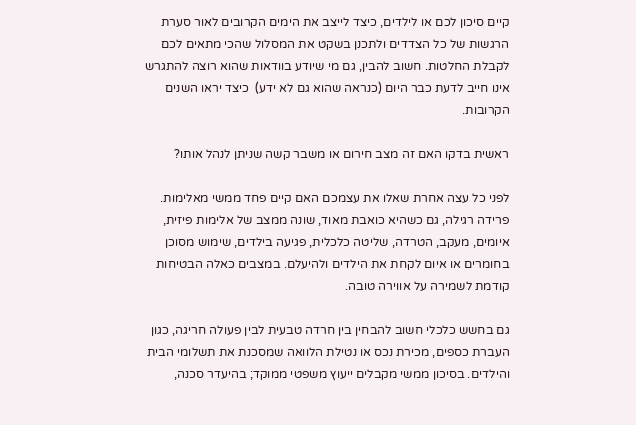קיים סיכון לכם או לילדים, כיצד לייצב את הימים הקרובים לאור סערת הרגשות של כל הצדדים ולתכנן בשקט את המסלול שהכי מתאים לכם לקבלת החלטות. חשוב להבין, גם מי שיודע בוודאות שהוא רוצה להתגרש אינו חייב לדעת כבר היום (כנראה שהוא גם לא ידע)  כיצד יראו השנים הקרובות.

ראשית בדקו האם זה מצב חירום או משבר קשה שניתן לנהל אותו?

לפני כל עצה אחרת שאלו את עצמכם האם קיים פחד ממשי מאלימות. פרידה רגילה, גם כשהיא כואבת מאוד, שונה ממצב של אלימות פיזית, איומים, מעקב, הטרדה, שליטה כלכלית, פגיעה בילדים, שימוש מסוכן בחומרים או איום לקחת את הילדים ולהיעלם. במצבים כאלה הבטיחות קודמת לשמירה על אווירה טובה.

גם בחשש כלכלי חשוב להבחין בין חרדה טבעית לבין פעולה חריגה, כגון העברת כספים, מכירת נכס או נטילת הלוואה שמסכנת את תשלומי הבית והילדים. בסיכון ממשי מקבלים ייעוץ משפטי ממוקד; בהיעדר סכנה,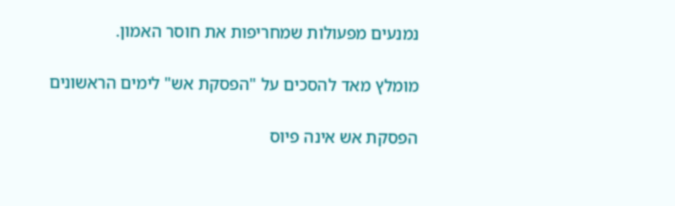נמנעים מפעולות שמחריפות את חוסר האמון.

מומלץ מאד להסכים על "הפסקת אש" לימים הראשונים

הפסקת אש אינה פיוס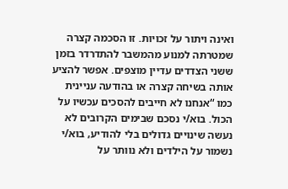ואינה ויתור על זכויות. זו הסכמה קצרה שמטרתה למנוע מהמשבר להתדרדר בזמן ששני הצדדים עדיין מוצפים. אפשר להציע אותה בשיחה קצרה או בהודעה עניינית כמו “אנחנו לא חייבים להסכים עכשיו על הכול. בוא/י נסכם שבימים הקרובים לא נעשה שינויים גדולים בלי להודיע, בוא/י נשמור על הילדים ולא נוותר על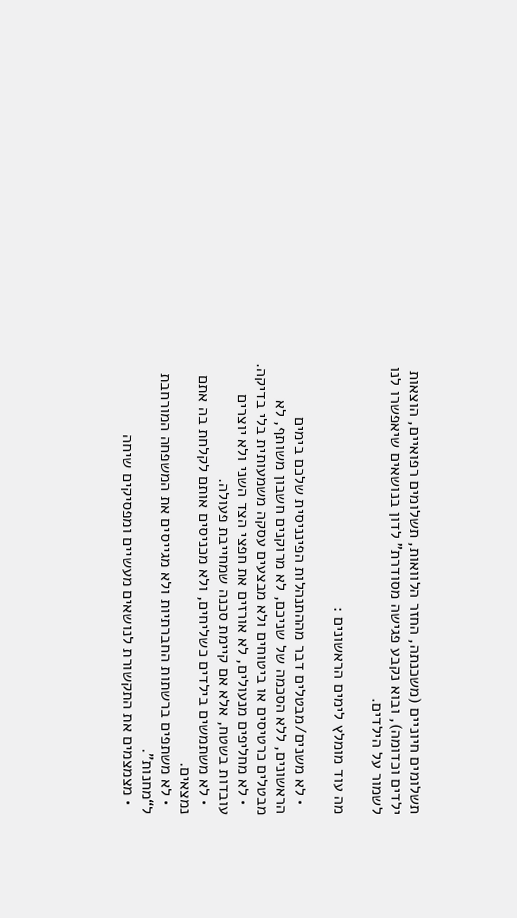תשלומים חיוניים (משכנתה, החזר הלוואות, תשלומים רפואיים, הוצאות ילדים וכדומה), ובוא נקבע פגישה מסודרת” לדון בנושאים שיאפשרו לנו לשמור על הילדים.

מה עוד מומלץ לימים הראשונים :

  • לא משנים/מבטלים דבר מההתנהלות הפינניסית שלכם בימים הראשונים, ללא הסכמה של שניכם, לא מרוקנים חשבון משותף, לא מבטלים כרטיסים או ביטוחים ולא מבצעים עסקה משמעותית בלי בדיקה.
  • לא מחליפים מנעולים, לא אורזים את חפצי הצד השני ולא יוצרים עובדות בשטח, אלא אם קיימת סכנה שמחייבת פעולה.
  • לא משתמשים בילדים כשליחים, ולא מכניסים אותם לקלחת בה אתם נמצאים.
  • לא משתפים ברשתות החברתיות ולא מגייסים את המשפחה המורחבת ל“מחנות”.
  • מצמצמים את התקשורת לנושאים מעשיים ומפסיקים שיחה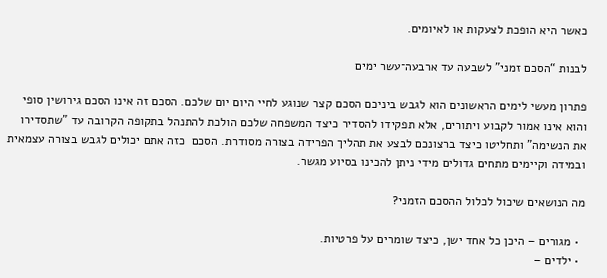כאשר היא הופכת לצעקות או לאיומים.

לבנות “הסכם זמני” לשבעה עד ארבעה־עשר ימים

פתרון מעשי לימים הראשונים הוא לגבש ביניכם הסכם קצר שנוגע לחיי היום יום שלכם. הסכם זה אינו הסכם גירושין סופי והוא אינו אמור לקבוע ויתורים, אלא תפקידו להסדיר כיצד המשפחה שלכם הולכת להתנהל בתקופה הקרובה עד "שתסדירו את הנשימה" ותחליטו כיצד ברצונכם לבצע את תהליך הפרידה בצורה מסודרת. הסכם  כזה אתם יכולים לגבש בצורה עצמאית ובמידה וקיימים מתחים גדולים מידי ניתן להכינו בסיוע מגשר.

מה הנושאים שיכול לכלול ההסכם הזמני?

  • מגורים – היכן כל אחד ישן, כיצד שומרים על פרטיות.
  • ילדים –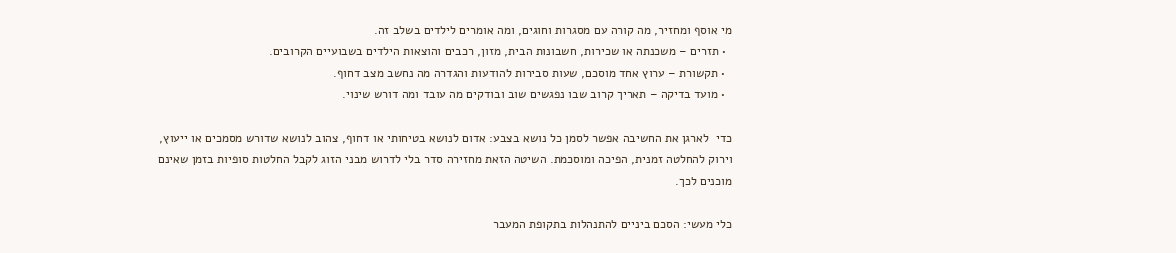מי אוסף ומחזיר, מה קורה עם מסגרות וחוגים, ומה אומרים לילדים בשלב זה.
  • תזרים – משכנתה או שכירות, חשבונות הבית, מזון, רכבים והוצאות הילדים בשבועיים הקרובים.
  • תקשורת – ערוץ אחד מוסכם, שעות סבירות להודעות והגדרה מה נחשב מצב דחוף.
  • מועד בדיקה – תאריך קרוב שבו נפגשים שוב ובודקים מה עובד ומה דורש שינוי.

כדי  לארגן את החשיבה אפשר לסמן כל נושא בצבע: אדום לנושא בטיחותי או דחוף, צהוב לנושא שדורש מסמכים או ייעוץ, וירוק להחלטה זמנית, הפיכה ומוסכמת. השיטה הזאת מחזירה סדר בלי לדרוש מבני הזוג לקבל החלטות סופיות בזמן שאינם מוכנים לכך.

כלי מעשי: הסכם ביניים להתנהלות בתקופת המעבר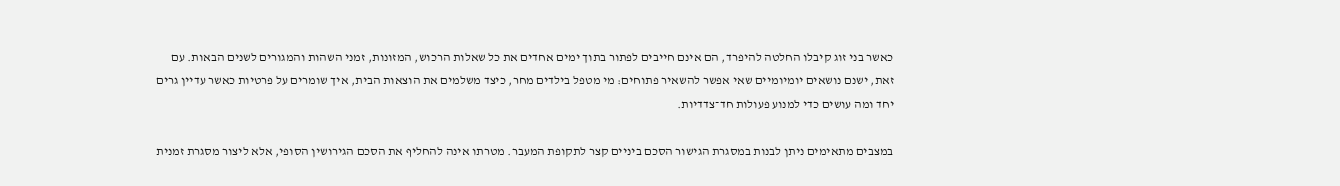כאשר בני זוג קיבלו החלטה להיפרד, הם אינם חייבים לפתור בתוך ימים אחדים את כל שאלות הרכוש, המזונות, זמני השהות והמגורים לשנים הבאות. עם זאת, ישנם נושאים יומיומיים שאי אפשר להשאיר פתוחים: מי מטפל בילדים מחר, כיצד משלמים את הוצאות הבית, איך שומרים על פרטיות כאשר עדיין גרים יחד ומה עושים כדי למנוע פעולות חד־צדדיות.

במצבים מתאימים ניתן לבנות במסגרת הגישור הסכם ביניים קצר לתקופת המעבר. מטרתו אינה להחליף את הסכם הגירושין הסופי, אלא ליצור מסגרת זמנית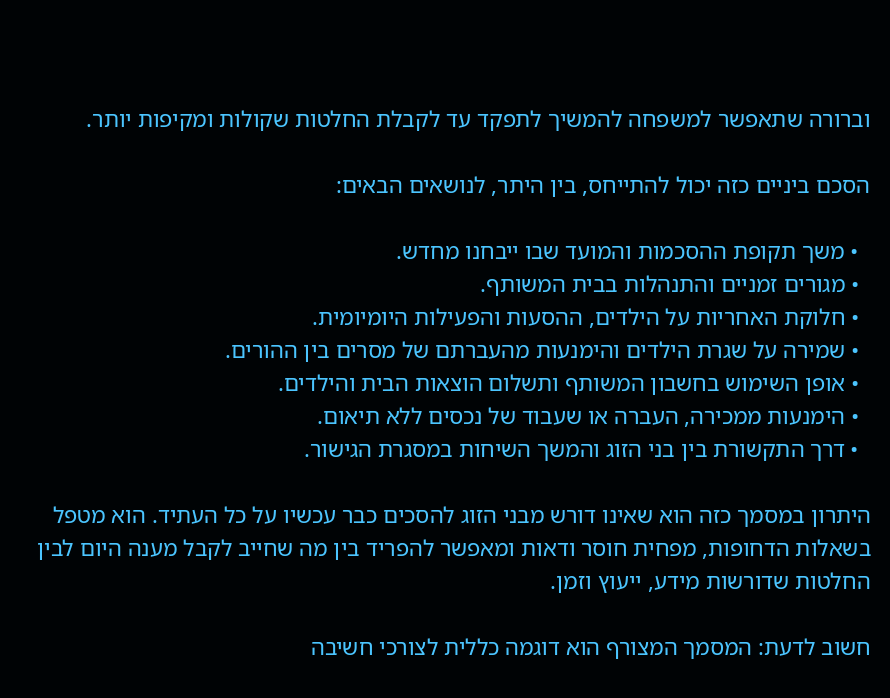וברורה שתאפשר למשפחה להמשיך לתפקד עד לקבלת החלטות שקולות ומקיפות יותר.

הסכם ביניים כזה יכול להתייחס, בין היתר, לנושאים הבאים:

  • משך תקופת ההסכמות והמועד שבו ייבחנו מחדש.
  • מגורים זמניים והתנהלות בבית המשותף.
  • חלוקת האחריות על הילדים, ההסעות והפעילות היומיומית.
  • שמירה על שגרת הילדים והימנעות מהעברתם של מסרים בין ההורים.
  • אופן השימוש בחשבון המשותף ותשלום הוצאות הבית והילדים.
  • הימנעות ממכירה, העברה או שעבוד של נכסים ללא תיאום.
  • דרך התקשורת בין בני הזוג והמשך השיחות במסגרת הגישור.

היתרון במסמך כזה הוא שאינו דורש מבני הזוג להסכים כבר עכשיו על כל העתיד. הוא מטפל בשאלות הדחופות, מפחית חוסר ודאות ומאפשר להפריד בין מה שחייב לקבל מענה היום לבין החלטות שדורשות מידע, ייעוץ וזמן.

חשוב לדעת: המסמך המצורף הוא דוגמה כללית לצורכי חשיבה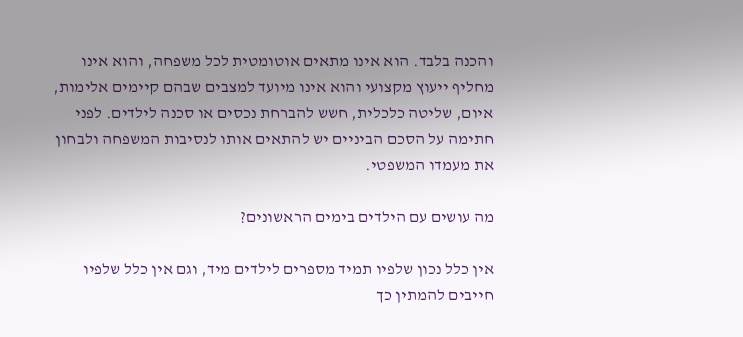והכנה בלבד. הוא אינו מתאים אוטומטית לכל משפחה, והוא אינו מחליף ייעוץ מקצועי והוא אינו מיועד למצבים שבהם קיימים אלימות, איום, שליטה כלכלית, חשש להברחת נכסים או סכנה לילדים. לפני חתימה על הסכם הביניים יש להתאים אותו לנסיבות המשפחה ולבחון את מעמדו המשפטי.

מה עושים עם הילדים בימים הראשונים?

אין כלל נכון שלפיו תמיד מספרים לילדים מיד, וגם אין כלל שלפיו חייבים להמתין כך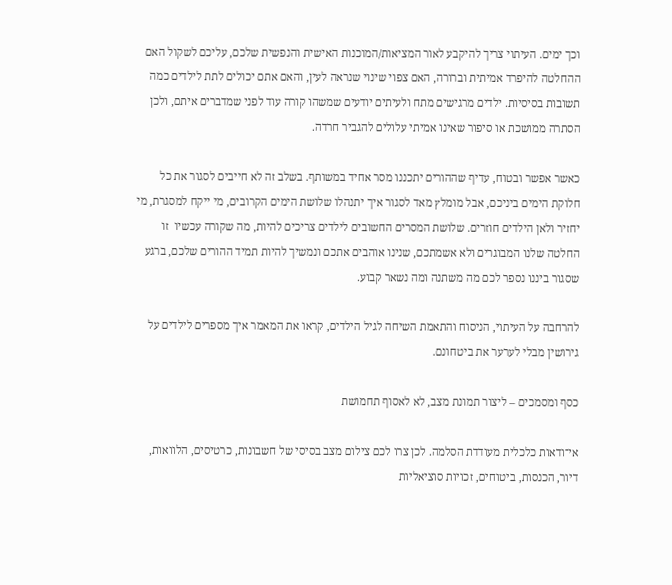וכך ימים. העיתוי צריך להיקבע לאור המציאות/המוכנות האישית והנפשית שלכם, עליכם לשקול האם ההחלטה להיפרד אמיתית וברורה, האם צפוי שינוי שנראה לעין, והאם אתם יכולים לתת לילדים כמה תשובות בסיסיות. ילדים מרגישים מתח ולעיתים יודעים שמשהו קורה עוד לפני שמדברים איתם, ולכן הסתרה ממושכת או סיפור שאינו אמיתי עלולים להגביר חרדה.

כאשר אפשר ובטוח, עדיף שההורים יתכננו מסר אחיד במשותף. בשלב זה לא חייבים לסגור את כל חלוקת הימים ביניכם, אבל מומלץ מאד לסגור איך יתנהלו שלושת הימים הקרובים, מי ייקח למסגרת, מי יחזיר ולאן הילדים חוזרים. שלושת המסרים החשובים לילדים צריכים להיות, מה שקורה עכשיו  זו החלטה שלנו המבוגרים ולא אשמתכם, שנינו אוהבים אתכם ונמשיך להיות תמיד ההורים שלכם, ברגע שסגור ביננו נספר לכם מה משתנה ומה נשאר קבוע.

להרחבה על העיתוי, הניסוח והתאמת השיחה לגיל הילדים, קראו את המאמר איך מספרים לילדים על גירושין מבלי לערער את ביטחונם.

כסף ומסמכים – ליצור תמונת מצב, לא לאסוף תחמושת

אי־ודאות כלכלית מעודדת הסלמה. לכן צרו לכם צילום מצב בסיסי של חשבונות, כרטיסים, הלוואות, דיור, הכנסות, ביטוחים, זכויות סוציאליות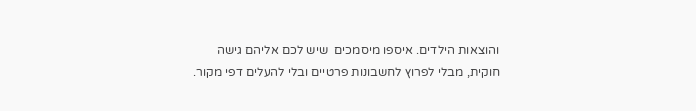והוצאות הילדים. איספו מיסמכים  שיש לכם אליהם גישה חוקית, מבלי לפרוץ לחשבונות פרטיים ובלי להעלים דפי מקור.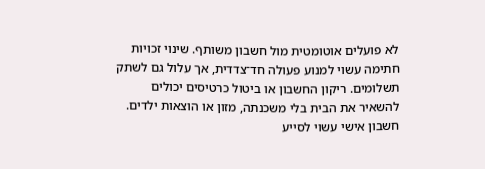לא פועלים אוטומטית מול חשבון משותף. שינוי זכויות חתימה עשוי למנוע פעולה חד־צדדית, אך עלול גם לשתק תשלומים. ריקון החשבון או ביטול כרטיסים יכולים להשאיר את הבית בלי משכנתה, מזון או הוצאות ילדים. חשבון אישי עשוי לסייע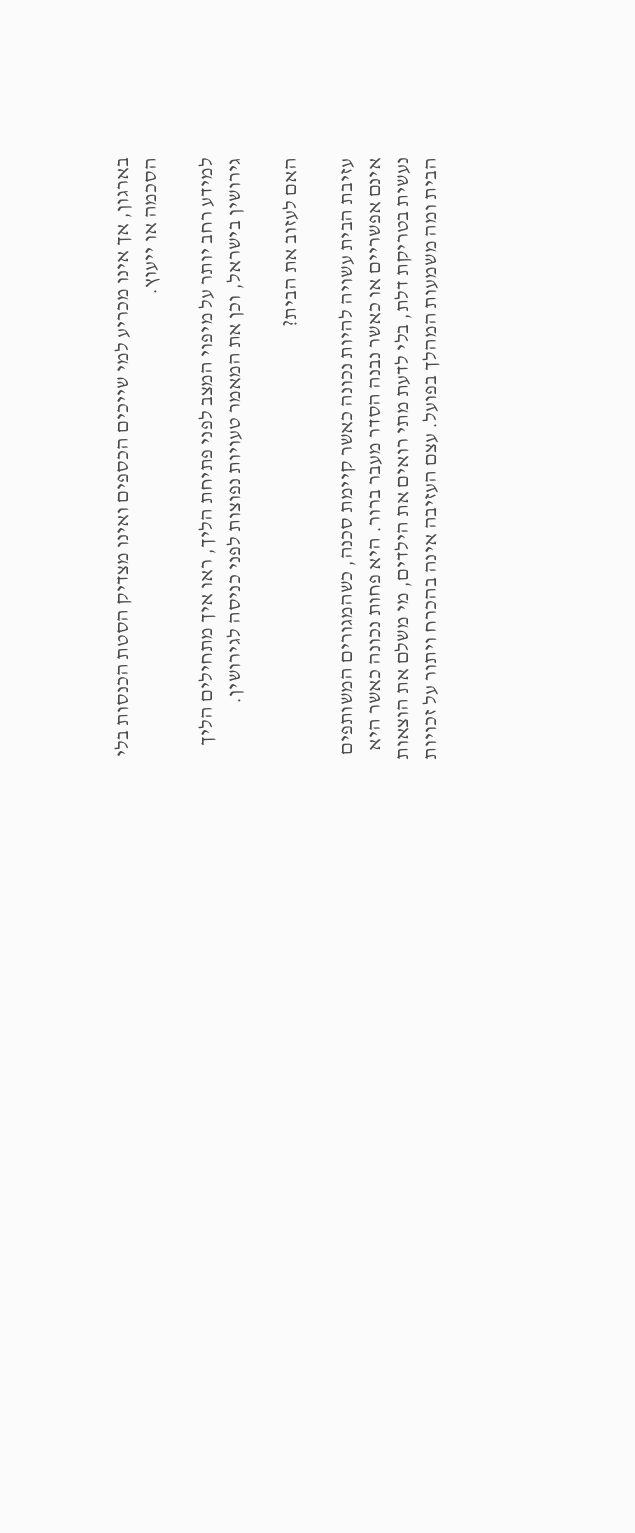בארגון, אך אינו מכריע למי שייכים הכספים ואינו מצדיק הסטת הכנסות בלי הסכמה או ייעוץ.

למידע רחב יותר על מיפוי המצב לפני פתיחת הליך, ראו איך מתחילים הליך גירושין בישראל, וכן את המאמר טעויות נפוצות לפני כניסה לגירושין.

האם לעזוב את הבית?

עזיבת הבית עשויה להיות נכונה כאשר קיימת סכנה, כשהמגורים המשותפים אינם אפשריים או כאשר נבנה הסדר מעבר ברור. היא פחות נכונה כאשר היא נעשית בטריקת דלת, בלי לדעת מתי רואים את הילדים, מי משלם את הוצאות הבית ומה משמעות המהלך בפועל. עצם העזיבה אינה בהכרח ויתור על זכויות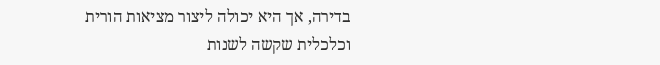בדירה, אך היא יכולה ליצור מציאות הורית וכלכלית שקשה לשנות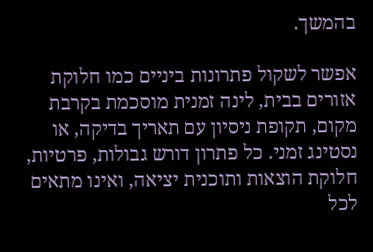בהמשך.

אפשר לשקול פתרונות ביניים כמו חלוקת אזורים בבית, לינה זמנית מוסכמת בקרבת מקום, תקופת ניסיון עם תאריך בדיקה, או נסטינג זמני. כל פתרון דורש גבולות, פרטיות, חלוקת הוצאות ותוכנית יציאה, ואינו מתאים לכל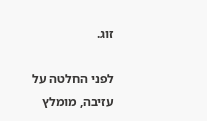זוג.

לפני החלטה על עזיבה, מומלץ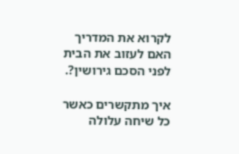לקרוא את המדריך האם לעזוב את הבית לפני הסכם גירושין?.

איך מתקשרים כאשר כל שיחה עלולה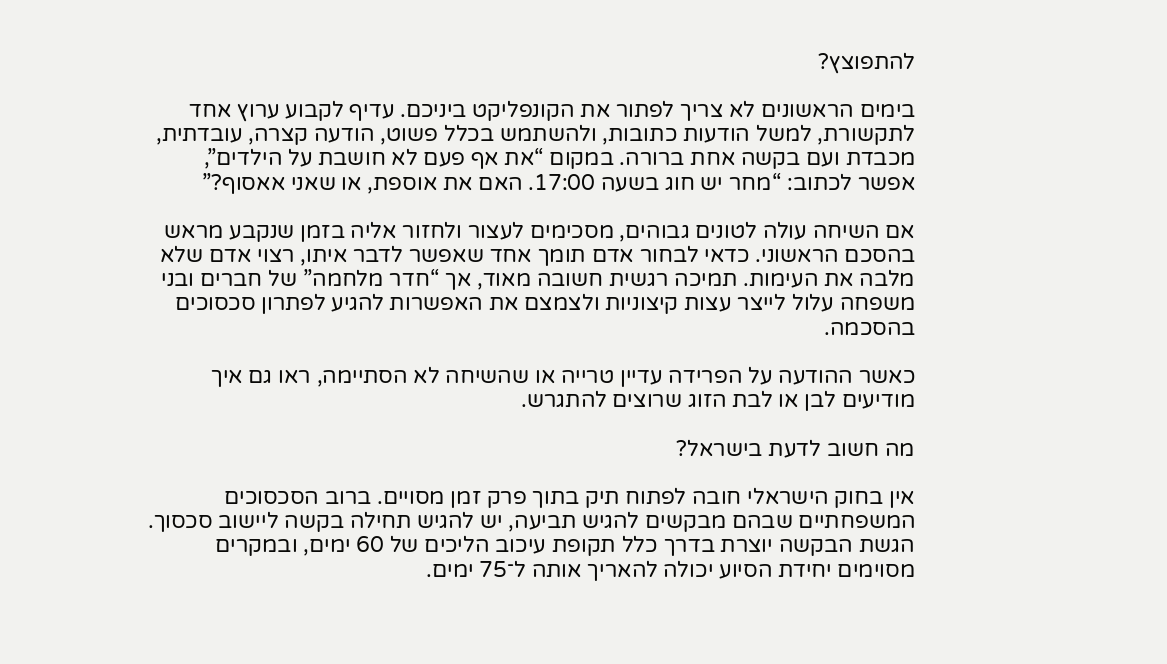להתפוצץ?

בימים הראשונים לא צריך לפתור את הקונפליקט ביניכם. עדיף לקבוע ערוץ אחד לתקשורת, למשל הודעות כתובות, ולהשתמש בכלל פשוט, הודעה קצרה, עובדתית, מכבדת ועם בקשה אחת ברורה. במקום “את אף פעם לא חושבת על הילדים”, אפשר לכתוב: “מחר יש חוג בשעה 17:00. האם את אוספת, או שאני אאסוף?”

אם השיחה עולה לטונים גבוהים, מסכימים לעצור ולחזור אליה בזמן שנקבע מראש בהסכם הראשוני. כדאי לבחור אדם תומך אחד שאפשר לדבר איתו, רצוי אדם שלא מלבה את העימות. תמיכה רגשית חשובה מאוד, אך “חדר מלחמה” של חברים ובני משפחה עלול לייצר עצות קיצוניות ולצמצם את האפשרות להגיע לפתרון סכסוכים בהסכמה.

כאשר ההודעה על הפרידה עדיין טרייה או שהשיחה לא הסתיימה, ראו גם איך מודיעים לבן או לבת הזוג שרוצים להתגרש.

מה חשוב לדעת בישראל?

אין בחוק הישראלי חובה לפתוח תיק בתוך פרק זמן מסויים. ברוב הסכסוכים המשפחתיים שבהם מבקשים להגיש תביעה, יש להגיש תחילה בקשה ליישוב סכסוך. הגשת הבקשה יוצרת בדרך כלל תקופת עיכוב הליכים של 60 ימים, ובמקרים מסוימים יחידת הסיוע יכולה להאריך אותה ל־75 ימים.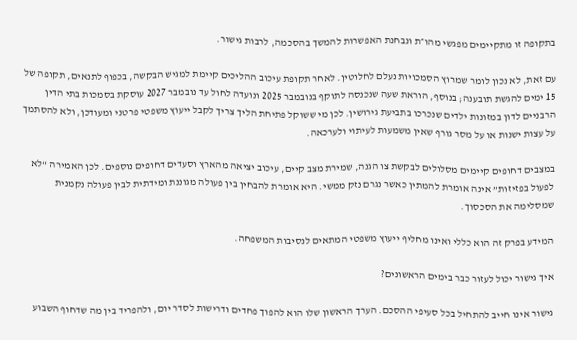בתקופה זו מתקיימים מפגשי מהו״ת ונבחנת האפשרות להמשך בהסכמה, לרבות גישור.

עם זאת, לא נכון לומר שמרוץ הסמכויות נעלם לחלוטין. לאחר תקופת עיכוב ההליכים קיימת למגיש הבקשה, בכפוף לתנאים, תקופה של 15 ימים להגשת תובענה; בנוסף, הוראת שעה שנכנסה לתוקף בנובמבר 2025 ונועדה לחול עד נובמבר 2027 עוסקת בסמכות בתי הדין הרבניים לדון במזונות ילדים שנכרכו בתביעת גירושין. לכן מי ששוקל פתיחת הליך צריך לקבל ייעוץ משפטי פרטני ומעודכן, ולא להסתמך על עצות ישנות או על מסר גורף שאין משמעות לעיתוי ולערכאה.

במצבים דחופים קיימים מסלולים לבקשת צו הגנה, שמירת מצב קיים, עיכוב יציאה מהארץ וסעדים דחופים נוספים. לכן האמירה “לא לפעול בפזיזות” אינה אומרת להמתין כאשר נגרם נזק ממשי. היא אומרת להבחין בין פעולה מגוננת ומידתית לבין פעולה נקמנית שמסלימה את הסכסוך.

המידע בפרק זה הוא כללי ואינו מחליף ייעוץ משפטי המתאים לנסיבות המשפחה.

איך גישור יכול לעזור כבר בימים הראשונים?

גישור אינו חייב להתחיל בכל סעיפי ההסכם. הערך הראשון שלו הוא להפוך פחדים ודרישות לסדר יום, ולהפריד בין מה שדחוף השבוע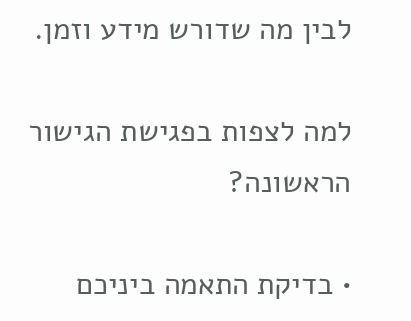לבין מה שדורש מידע וזמן.

למה לצפות בפגישת הגישור הראשונה?

• בדיקת התאמה ביניכם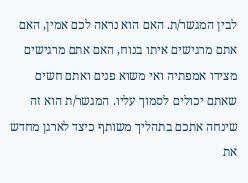לבין המגשר/ת. האם הוא נראה לכם אמין, האם אתם מרגישים איתו בנוח, האם אתם מרגישים מצידו אמפתיה ואי משוא פנים ואתם חשים שאתם יכולים לסמוך עליו. המגשר/ת הוא זה שינחה אתכם בתהליך משותף כיצד לארגן מחדש את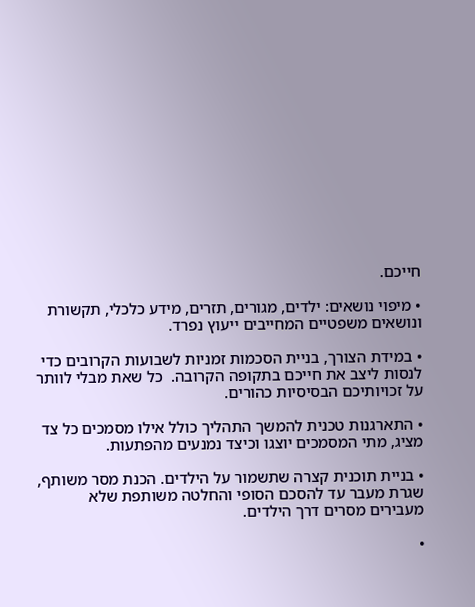חייכם.

• מיפוי נושאים: ילדים, מגורים, תזרים, מידע כלכלי, תקשורת ונושאים משפטיים המחייבים ייעוץ נפרד.

• במידת הצורך, בניית הסכמות זמניות לשבועות הקרובים כדי לנסות ליצב את חייכם בתקופה הקרובה.  כל שאת מבלי לוותר על זכויותיכם הבסיסיות כהורים.

• התארגנות טכנית להמשך התהליך כולל אילו מסמכים כל צד מציג, מתי המסמכים יוצגו וכיצד נמנעים מהפתעות.

• בניית תוכנית קצרה שתשמור על הילדים. הכנת מסר משותף, שגרת מעבר עד להסכם הסופי והחלטה משותפת שלא מעבירים מסרים דרך הילדים.

•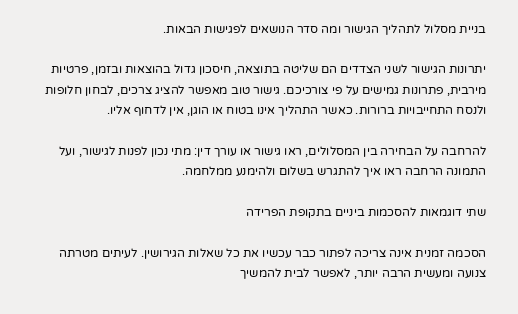בניית מסלול לתהליך הגישור ומה סדר הנושאים לפגישות הבאות.

יתרונות הגישור לשני הצדדים הם שליטה בתוצאה, חיסכון גדול בהוצאות ובזמן, פרטיות מירבית, פתרונות גמישים על פי צורכיכם. גישור טוב מאפשר להציג צרכים, לבחון חלופות ולנסח התחייבויות ברורות. כאשר התהליך אינו בטוח או הוגן, אין לדחוף אליו.

להרחבה על הבחירה בין המסלולים, ראו גישור או עורך דין: מתי נכון לפנות לגישור, ועל התמונה הרחבה ראו איך להתגרש בשלום ולהימנע ממלחמה.

שתי דוגמאות להסכמות ביניים בתקופת הפרידה

הסכמה זמנית אינה צריכה לפתור כבר עכשיו את כל שאלות הגירושין. לעיתים מטרתה צנועה ומעשית הרבה יותר, לאפשר לבית להמשיך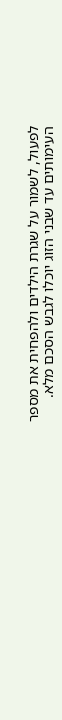לפעול, לשמור על שגרת הילדים ולהפחית את מספר העימותים עד שבני הזוג יוכלו לגבש הסכם מלא.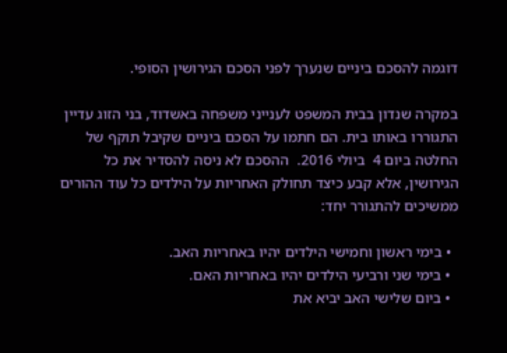דוגמה להסכם ביניים שנערך לפני הסכם הגירושין הסופי.

במקרה שנדון בבית המשפט לענייני משפחה באשדוד, בני הזוג עדיין התגוררו באותו בית. הם חתמו על הסכם ביניים שקיבל תוקף של החלטה ביום 4  ביולי 2016.  ההסכם לא ניסה להסדיר את כל הגירושין, אלא קבע כיצד תחולק האחריות על הילדים כל עוד ההורים ממשיכים להתגורר יחד:

  • בימי ראשון וחמישי הילדים יהיו באחריות האב.
  • בימי שני ורביעי הילדים יהיו באחריות האם.
  • ביום שלישי האב יביא את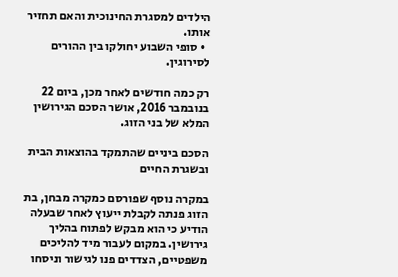הילדים למסגרת החינוכית והאם תחזיר אותו.
  • סופי השבוע יחולקו בין ההורים לסירוגין.

רק כמה חודשים לאחר מכן, ביום 22 בנובמבר 2016, אושר הסכם הגירושין המלא של בני הזוג.

הסכם ביניים שהתמקד בהוצאות הבית ובשגרת החיים

במקרה נוסף שפורסם כמקרה מבחן, בת הזוג פנתה לקבלת ייעוץ לאחר שבעלה הודיע כי הוא מבקש לפתוח בהליך גירושין. במקום לעבור מיד להליכים משפטיים, הצדדים פנו לגישור וניסחו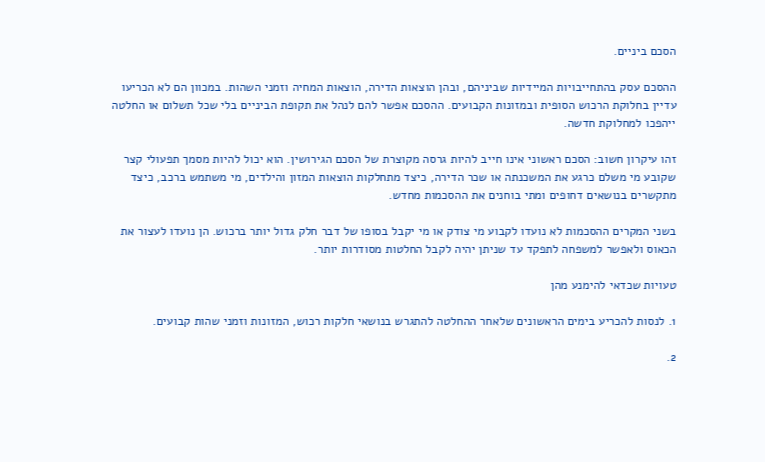הסכם ביניים.

ההסכם עסק בהתחייבויות המיידיות שביניהם, ובהן הוצאות הדירה, הוצאות המחיה וזמני השהות. במכוון הם לא הכריעו עדיין בחלוקת הרכוש הסופית ובמזונות הקבועים. ההסכם אפשר להם לנהל את תקופת הביניים בלי שכל תשלום או החלטה ייהפכו למחלוקת חדשה.

זהו עיקרון חשוב: הסכם ראשוני אינו חייב להיות גרסה מקוצרת של הסכם הגירושין. הוא יכול להיות מסמך תפעולי קצר שקובע מי משלם כרגע את המשכנתה או שכר הדירה, כיצד מתחלקות הוצאות המזון והילדים, מי משתמש ברכב, כיצד מתקשרים בנושאים דחופים ומתי בוחנים את ההסכמות מחדש.

בשני המקרים ההסכמות לא נועדו לקבוע מי צודק או מי יקבל בסופו של דבר חלק גדול יותר ברכוש. הן נועדו לעצור את הכאוס ולאפשר למשפחה לתפקד עד שניתן יהיה לקבל החלטות מסודרות יותר.

טעויות שכדאי להימנע מהן

1. לנסות להכריע בימים הראשונים שלאחר ההחלטה להתגרש בנושאי חלקות רכוש, המזונות וזמני שהות קבועים.

2.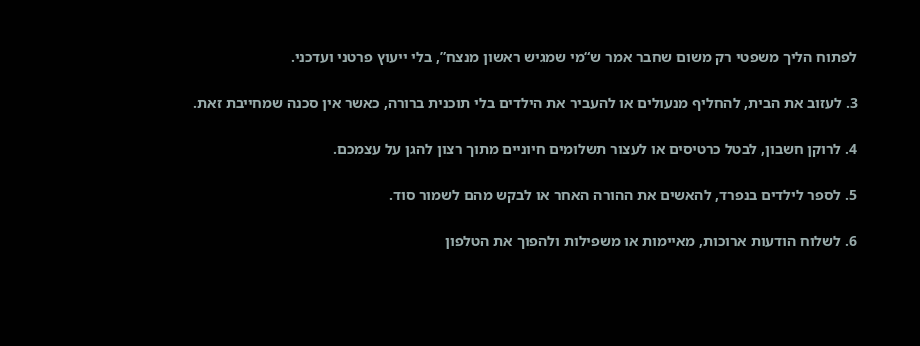לפתוח הליך משפטי רק משום שחבר אמר ש“מי שמגיש ראשון מנצח”, בלי ייעוץ פרטני ועדכני.

3. לעזוב את הבית, להחליף מנעולים או להעביר את הילדים בלי תוכנית ברורה, כאשר אין סכנה שמחייבת זאת.

4. לרוקן חשבון, לבטל כרטיסים או לעצור תשלומים חיוניים מתוך רצון להגן על עצמכם.

5. לספר לילדים בנפרד, להאשים את ההורה האחר או לבקש מהם לשמור סוד.

6. לשלוח הודעות ארוכות, מאיימות או משפילות ולהפוך את הטלפון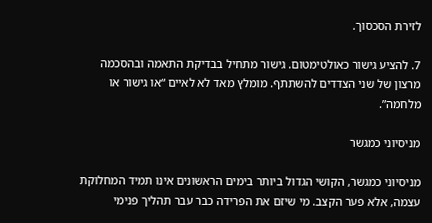לזירת הסכסוך.

7. להציע גישור כאולטימטום. גישור מתחיל בבדיקת התאמה ובהסכמה מרצון של שני הצדדים להשתתף. מומלץ מאד לא לאיים “או גישור או מלחמה”.

מניסיוני כמגשר

מניסיוני כמגשר, הקושי הגדול ביותר בימים הראשונים אינו תמיד המחלוקת עצמה, אלא פער הקצב. מי שיזם את הפרידה כבר עבר תהליך פנימי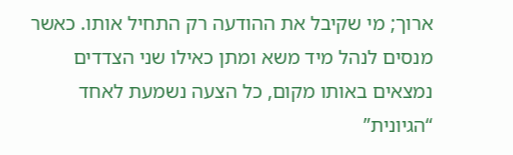ארוך; מי שקיבל את ההודעה רק התחיל אותו. כאשר מנסים לנהל מיד משא ומתן כאילו שני הצדדים נמצאים באותו מקום, כל הצעה נשמעת לאחד “הגיונית”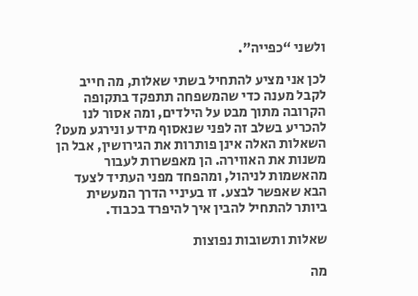ולשני “כפייה”.

לכן אני מציע להתחיל בשתי שאלות, מה חייב לקבל מענה כדי שהמשפחה תתפקד בתקופה הקרובה מתוך מבט על הילדים, ומה אסור לנו להכריע בשלב זה לפני שנאסוף מידע ונירגע מעט? השאלות האלה אינן פותרות את הגירושין, אבל הן משנות את האווירה. הן מאפשרות לעבור מהאשמות לניהול, ומהפחד מפני העתיד לצעד הבא שאפשר לבצע. זו בעיניי הדרך המעשית ביותר להתחיל להבין איך להיפרד בכבוד.

שאלות ותשובות נפוצות

מה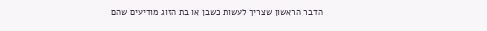הדבר הראשון שצריך לעשות כשבן או בת הזוג מודיעים שהם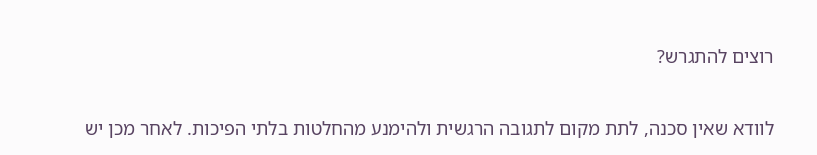רוצים להתגרש?

לוודא שאין סכנה, לתת מקום לתגובה הרגשית ולהימנע מהחלטות בלתי הפיכות. לאחר מכן יש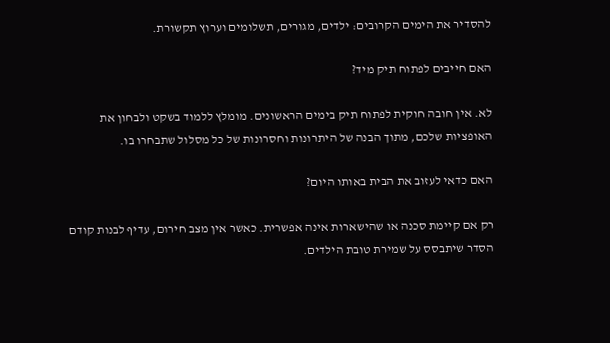להסדיר את הימים הקרובים: ילדים, מגורים, תשלומים וערוץ תקשורת.

האם חייבים לפתוח תיק מיד?

לא. אין חובה חוקית לפתוח תיק בימים הראשונים. מומלץ ללמוד בשקט ולבחון את האופציות שלכם, מתוך הבנה של היתרונות וחסרונות של כל מסלול שתבחרו בו.

האם כדאי לעזוב את הבית באותו היום?

רק אם קיימת סכנה או שהישארות אינה אפשרית. כאשר אין מצב חירום, עדיף לבנות קודם הסדר שיתבסס על שמירת טובת הילדים.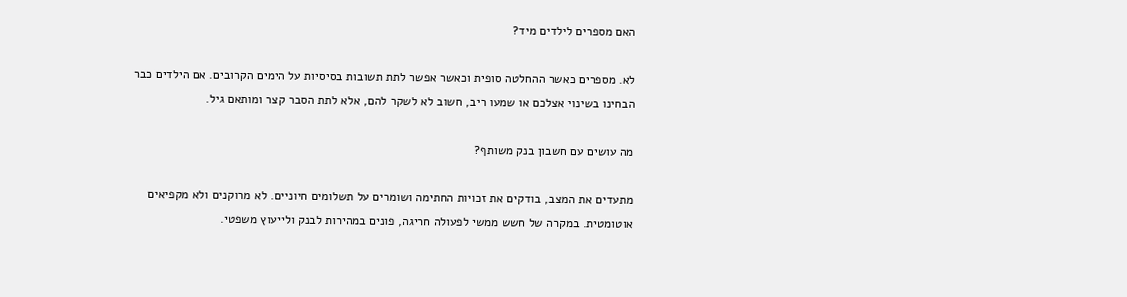האם מספרים לילדים מיד?

לא. מספרים כאשר ההחלטה סופית וכאשר אפשר לתת תשובות בסיסיות על הימים הקרובים. אם הילדים כבר הבחינו בשינוי אצלכם או שמעו ריב, חשוב לא לשקר להם, אלא לתת הסבר קצר ומותאם גיל.

מה עושים עם חשבון בנק משותף?

מתעדים את המצב, בודקים את זכויות החתימה ושומרים על תשלומים חיוניים. לא מרוקנים ולא מקפיאים אוטומטית. במקרה של חשש ממשי לפעולה חריגה, פונים במהירות לבנק ולייעוץ משפטי.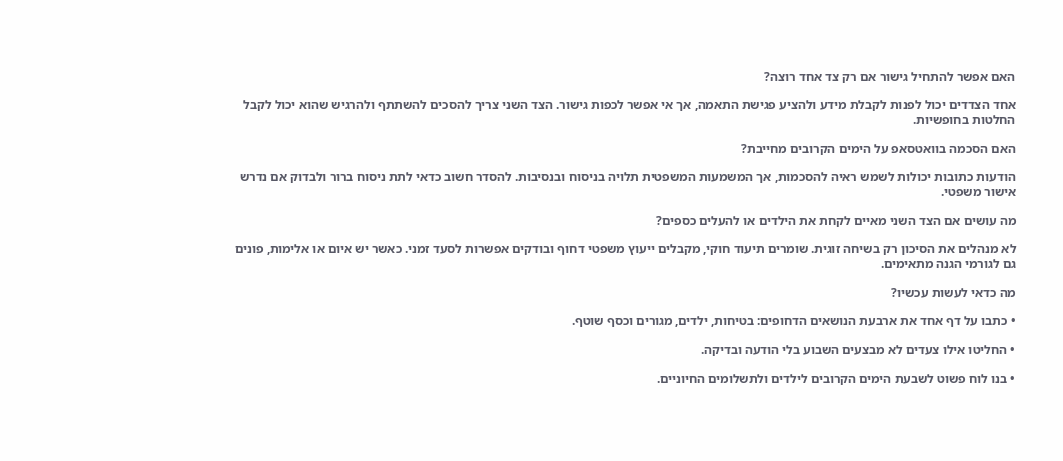האם אפשר להתחיל גישור אם רק צד אחד רוצה?

אחד הצדדים יכול לפנות לקבלת מידע ולהציע פגישת התאמה, אך אי אפשר לכפות גישור. הצד השני צריך להסכים להשתתף ולהרגיש שהוא יכול לקבל החלטות בחופשיות.

האם הסכמה בוואטסאפ על הימים הקרובים מחייבת?

הודעות כתובות יכולות לשמש ראיה להסכמות, אך המשמעות המשפטית תלויה בניסוח ובנסיבות. להסדר חשוב כדאי לתת ניסוח ברור ולבדוק אם נדרש אישור משפטי.

מה עושים אם הצד השני מאיים לקחת את הילדים או להעלים כספים?

לא מנהלים את הסיכון רק בשיחה זוגית. שומרים תיעוד חוקי, מקבלים ייעוץ משפטי דחוף ובודקים אפשרות לסעד זמני. כאשר יש איום או אלימות, פונים גם לגורמי הגנה מתאימים.

מה כדאי לעשות עכשיו?

• כתבו על דף אחד את ארבעת הנושאים הדחופים: בטיחות, ילדים, מגורים וכסף שוטף.

• החליטו אילו צעדים לא מבצעים השבוע בלי הודעה ובדיקה.

• בנו לוח פשוט לשבעת הימים הקרובים לילדים ולתשלומים החיוניים.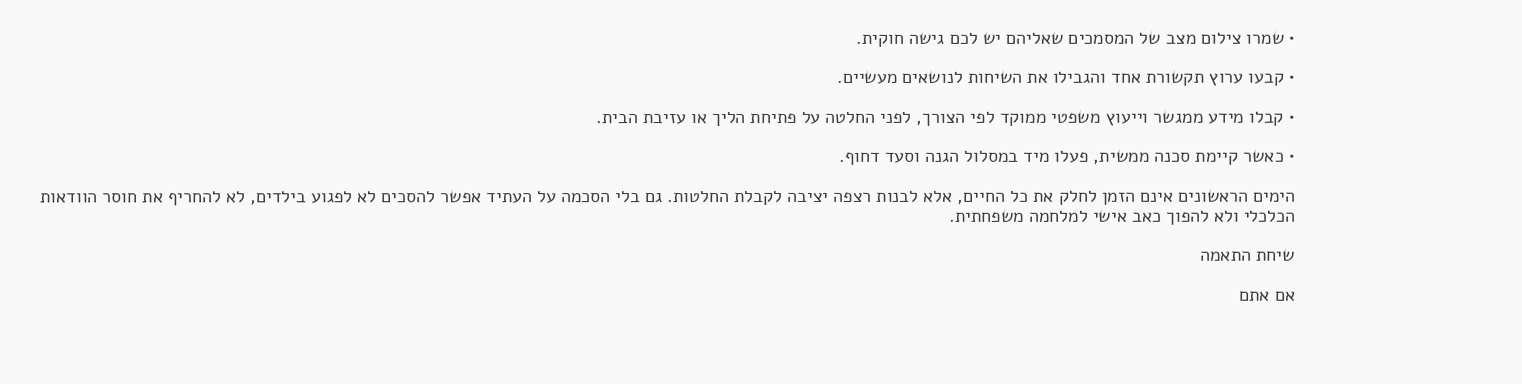• שמרו צילום מצב של המסמכים שאליהם יש לכם גישה חוקית.

• קבעו ערוץ תקשורת אחד והגבילו את השיחות לנושאים מעשיים.

• קבלו מידע ממגשר וייעוץ משפטי ממוקד לפי הצורך, לפני החלטה על פתיחת הליך או עזיבת הבית.

• כאשר קיימת סכנה ממשית, פעלו מיד במסלול הגנה וסעד דחוף.

הימים הראשונים אינם הזמן לחלק את כל החיים, אלא לבנות רצפה יציבה לקבלת החלטות. גם בלי הסכמה על העתיד אפשר להסכים לא לפגוע בילדים, לא להחריף את חוסר הוודאות הכלכלי ולא להפוך כאב אישי למלחמה משפחתית.

שיחת התאמה

אם אתם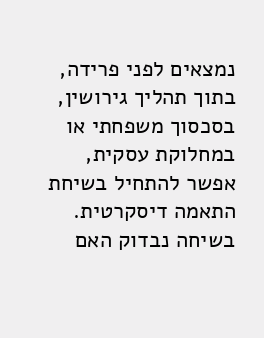נמצאים לפני פרידה, בתוך תהליך גירושין, בסכסוך משפחתי או במחלוקת עסקית, אפשר להתחיל בשיחת התאמה דיסקרטית. בשיחה נבדוק האם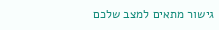גישור מתאים למצב שלכם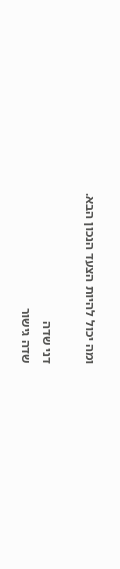ומה יכול להיות הצעד הנכון הבא.

דני שדה
שדה גישור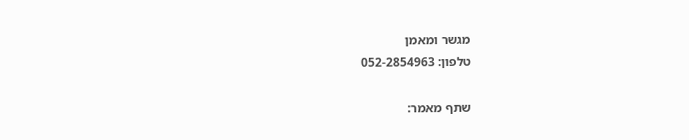מגשר ומאמן
טלפון: 052-2854963

שתף מאמר: